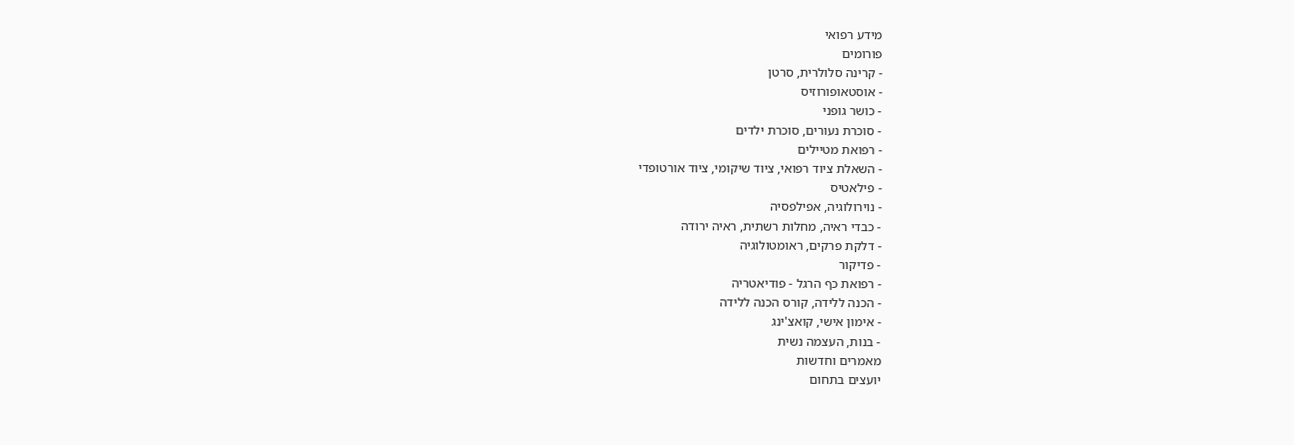מידע רפואי
פורומים
- קרינה סלולרית, סרטן
- אוסטאופורוזיס
- כושר גופני
- סוכרת נעורים, סוכרת ילדים
- רפואת מטיילים
- השאלת ציוד רפואי, ציוד שיקומי, ציוד אורטופדי
- פילאטיס
- נוירולוגיה, אפילפסיה
- כבדי ראיה, מחלות רשתית, ראיה ירודה
- דלקת פרקים, ראומטולוגיה
- פדיקור
- רפואת כף הרגל - פודיאטריה
- הכנה ללידה, קורס הכנה ללידה
- אימון אישי, קואצ'ינג
- בנות, העצמה נשית
מאמרים וחדשות
יועצים בתחום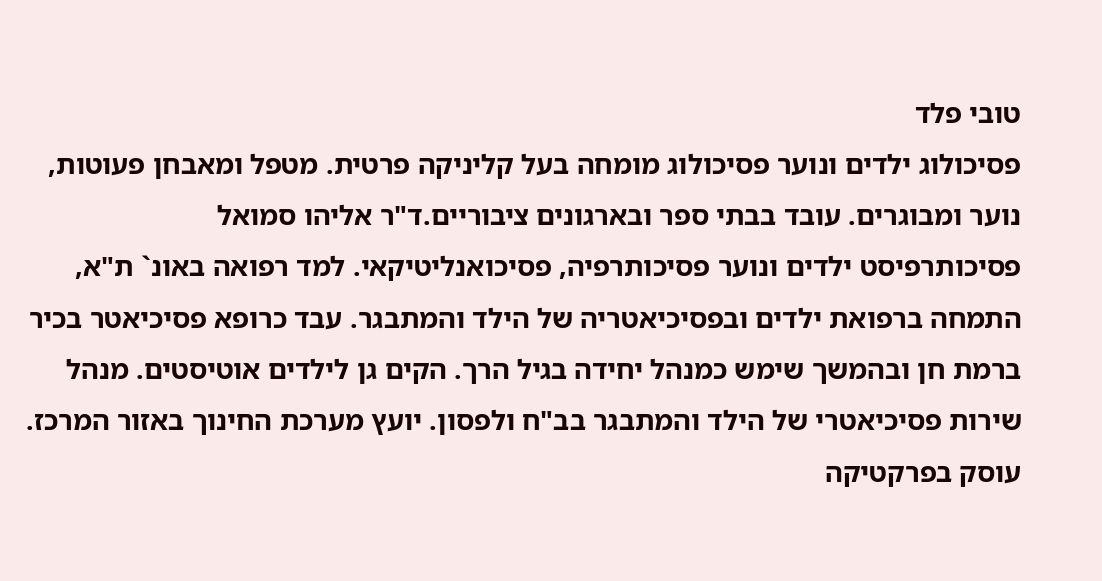טובי פלד
פסיכולוג ילדים ונוער פסיכולוג מומחה בעל קליניקה פרטית. מטפל ומאבחן פעוטות, נוער ומבוגרים. עובד בבתי ספר ובארגונים ציבוריים.ד"ר אליהו סמואל
פסיכותרפיסט ילדים ונוער פסיכותרפיה, פסיכואנליטיקאי. למד רפואה באונ` ת"א, התמחה ברפואת ילדים ובפסיכיאטריה של הילד והמתבגר. עבד כרופא פסיכיאטר בכיר ברמת חן ובהמשך שימש כמנהל יחידה בגיל הרך. הקים גן לילדים אוטיסטים. מנהל שירות פסיכיאטרי של הילד והמתבגר בב"ח ולפסון. יועץ מערכת החינוך באזור המרכז. עוסק בפרקטיקה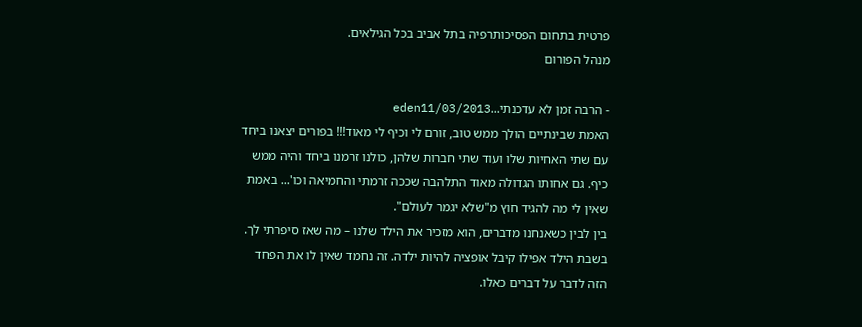פרטית בתחום הפסיכותרפיה בתל אביב בכל הגילאים.
מנהל הפורום

- הרבה זמן לא עדכנתי...eden11/03/2013
האמת שבינתיים הולך ממש טוב, זורם לי וכיף לי מאוד!!! בפורים יצאנו ביחד עם שתי האחיות שלו ועוד שתי חברות שלהן, כולנו זרמנו ביחד והיה ממש כיף. גם אחותו הגדולה מאוד התלהבה שככה זרמתי והחמיאה וכו'... באמת שאין לי מה להגיד חוץ מ"שלא יגמר לעולם".
בין לבין כשאנחנו מדברים, הוא מזכיר את הילד שלנו – מה שאז סיפרתי לך. בשבת הילד אפילו קיבל אופציה להיות ילדה. זה נחמד שאין לו את הפחד הזה לדבר על דברים כאלו.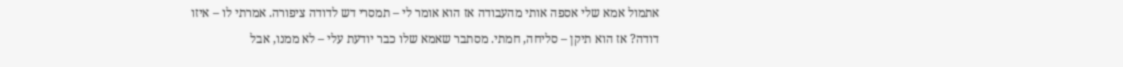אתמול אמא שלי אספה אותי מהעבודה אז הוא אומר לי – תמסרי דש לדודה ציפורה. אמרתי לו – איזו דודה? אז הוא תיקן – סליחה, חמתי. מסתבר שאמא שלו כבר יודעת עלי – לא ממנו, אבל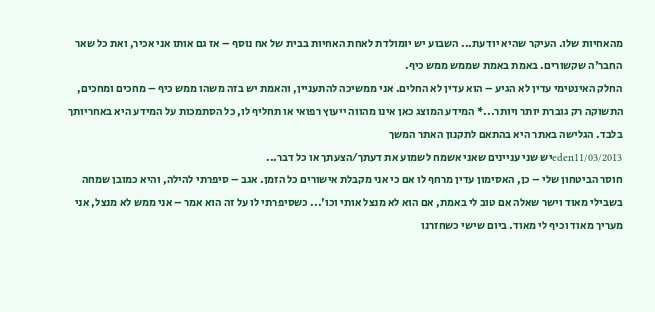מהאחיות שלו. העיקר שהיא יודעת... השבוע יש יומולדת לאחת האחיות בבית של אח נוסף – אז גם אותו אני אכיר, ואת כל שאר החבר'ה שקשורים. באמת באמת שממש ממש כיף.
החלק האינטימי עדין לא הגיע – הוא עדין לא החלים. אני ממשיכה להתעניין, והאמת יש בזה משהו ממש כיף – מחכים ומחכים, התשוקה רק גוברת יותר ויותר...* המידע המוצג כאן אינו מהווה ייעוץ רפואי או תחליף לו, כל הסתמכות על המידע היא באחריותך בלבד. הגלישה באתר היא בהתאם לתקנון האתר המשך
eden11/03/2013יש שני עניינים שאני אשמח לשמוע את דעתך/הצעתך או כל דבר...
חוסר הביטחון שלי – כן, האסימון עדין מרחף לו אם כי אני מקבלת אישורים כל הזמן. אגב – סיפרתי להילה, והיא כמובן שמחה בשבילי מאוד וישר שאלה אם טוב לי באמת, אם הוא לא מנצל אותי וכו'... כשסיפרתי לו על זה הוא אמר – אני ממש לא מנצל, אני מעריך מאוד וכיף לי מאוד. ביום שישי כשחזרנו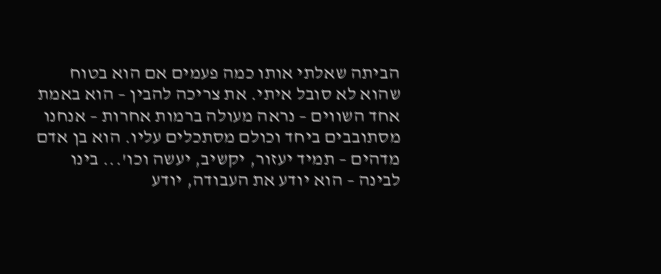הביתה שאלתי אותו כמה פעמים אם הוא בטוח שהוא לא סובל איתי. את צריכה להבין – הוא באמת אחד השווים – נראה מעולה ברמות אחרות – אנחנו מסתובבים ביחד וכולם מסתכלים עליו. הוא בן אדם מדהים – תמיד יעזור, יקשיב, יעשה וכו'... בינו לבינה – הוא יודע את העבודה, יודע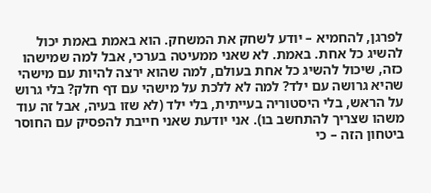לפרגן, להחמיא – יודע לשחק את המשחק. הוא באמת באמת יכול להשיג כל אחת. באמת. לא שאני ממעיטה בערכי, אבל למה שמישהו כזה, שיכול להשיג כל אחת בעולם, למה שהוא ירצה להיות עם מישהי שהיא גרושה עם ילד? למה לא ללכת על מישהי עם דף חלק? בלי גרוש על הראש, בלי היסטוריה בעייתית, בלי ילד (לא שזו בעיה, אבל זה עוד משהו שצריך להתחשב בו). אני יודעת שאני חייבת להפסיק עם החוסר ביטחון הזה – כי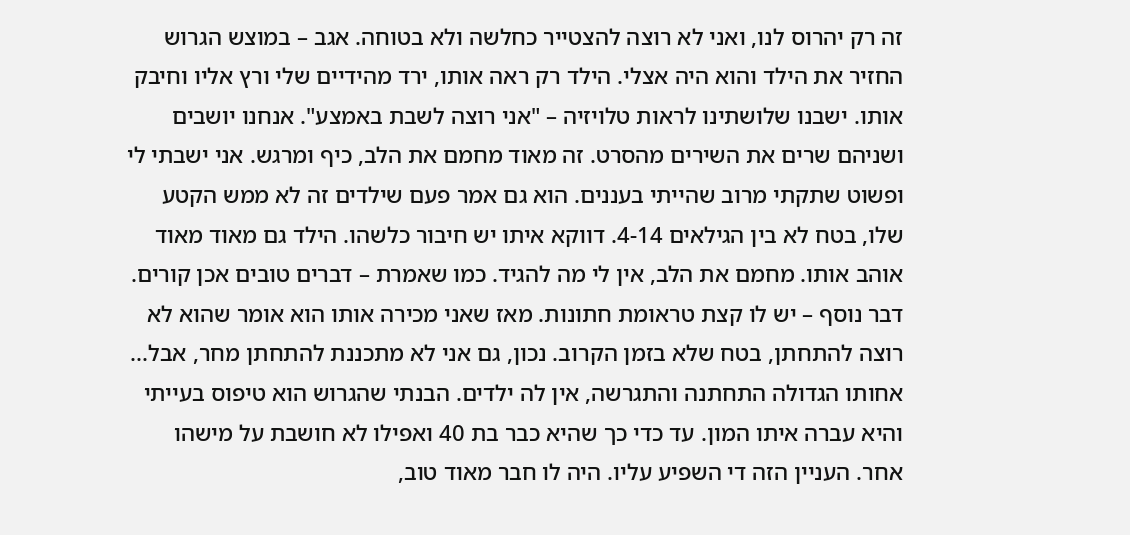זה רק יהרוס לנו, ואני לא רוצה להצטייר כחלשה ולא בטוחה. אגב – במוצש הגרוש החזיר את הילד והוא היה אצלי. הילד רק ראה אותו, ירד מהידיים שלי ורץ אליו וחיבק אותו. ישבנו שלושתינו לראות טלויזיה – "אני רוצה לשבת באמצע". אנחנו יושבים ושניהם שרים את השירים מהסרט. זה מאוד מחמם את הלב, כיף ומרגש. אני ישבתי לי ופשוט שתקתי מרוב שהייתי בעננים. הוא גם אמר פעם שילדים זה לא ממש הקטע שלו, בטח לא בין הגילאים 4-14. דווקא איתו יש חיבור כלשהו. הילד גם מאוד מאוד אוהב אותו. מחמם את הלב, אין לי מה להגיד. כמו שאמרת – דברים טובים אכן קורים.
דבר נוסף – יש לו קצת טראומת חתונות. מאז שאני מכירה אותו הוא אומר שהוא לא רוצה להתחתן, בטח שלא בזמן הקרוב. נכון, גם אני לא מתכננת להתחתן מחר, אבל... אחותו הגדולה התחתנה והתגרשה, אין לה ילדים. הבנתי שהגרוש הוא טיפוס בעייתי והיא עברה איתו המון. עד כדי כך שהיא כבר בת 40 ואפילו לא חושבת על מישהו אחר. העניין הזה די השפיע עליו. היה לו חבר מאוד טוב,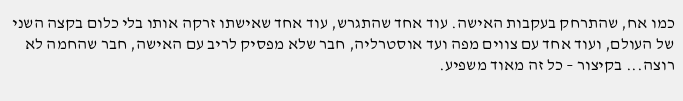כמו אח, שהתרחק בעקבות האישה. עוד אחד שהתגרש, עוד אחד שאישתו זרקה אותו בלי כלום בקצה השני של העולם, ועוד אחד עם צווים מפה ועד אוסטרליה, חבר שלא מפסיק לריב עם האישה, חבר שהחמה לא רוצה... בקיצור – כל זה מאוד משפיע.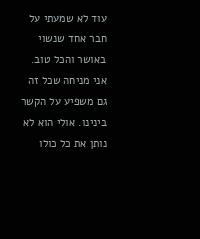עוד לא שמעתי על חבר אחד שנשוי באושר והכל טוב. אני מניחה שכל זה גם משפיע על הקשר בינינו. אולי הוא לא נותן את כל כולו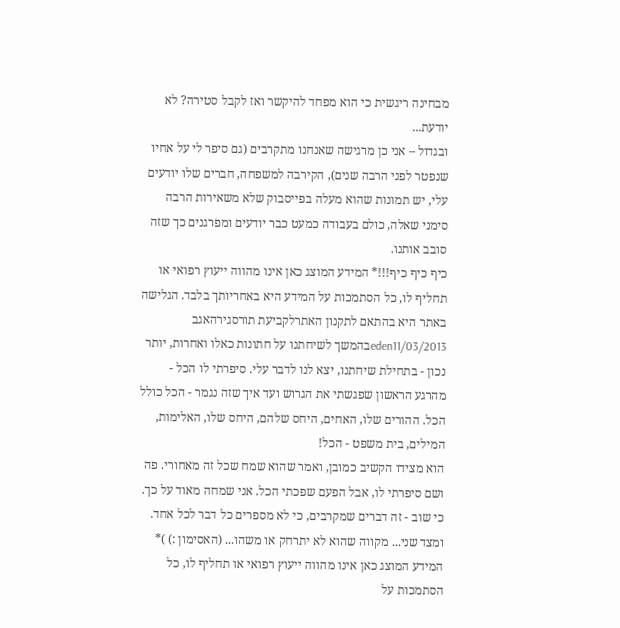מבחינה ריגשית כי הוא מפחד להיקשר ואז לקבל סטירה? לא יודעת...
ובגדול – אני כן מרגישה שאנחנו מתקרבים (גם סיפר לי על אחיו שנפטר לפני הרבה שנים), הקירבה למשפחה, חברים שלו יודעים עלי, יש תמונות שהוא מעלה בפייסבוק שלא משאירות הרבה סימני שאלה, כולם בעבודה כמעט כבר יודעים ומפרגנים כך שזה סובב אותנו.
כיף כיף כיף!!!* המידע המוצג כאן אינו מהווה ייעוץ רפואי או תחליף לו, כל הסתמכות על המידע היא באחריותך בלבד. הגלישה באתר היא בהתאם לתקנון האתרלקביעת תורסגירהאגב
eden11/03/2013בהמשך לשיחתנו על חתונות כאלו ואחרות, יותר נכון - בתחילת שיחתנו, יצא לנו לדבר עלי. סיפרתי לו הכל - מהרגע הראשון שפגשתי את הגרוש ועד איך שזה נגמר - הכל כולל הכל. ההורים שלו, האחים, היחס שלהם, היחס שלו, האלימות, המילים, בית משפט - הכל!
הוא מצידו הקשיב כמובן, ואמר שהוא שמח שכל זה מאחורי. פה ושם סיפרתי לו, אבל הפעם שפכתי הכל. אני שמחה מאוד על כך. כי שוב - זה דברים שמקרבים, כי לא מספרים כל דבר לכל אחד. ומצד שני... מקווה שהוא לא יתרחק או משהו... (האסימון :) )* המידע המוצג כאן אינו מהווה ייעוץ רפואי או תחליף לו, כל הסתמכות על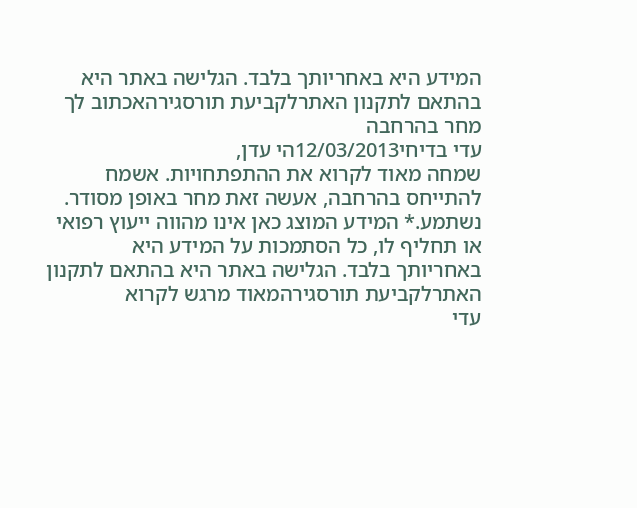המידע היא באחריותך בלבד. הגלישה באתר היא בהתאם לתקנון האתרלקביעת תורסגירהאכתוב לך מחר בהרחבה
עדי בדיחי12/03/2013הי עדן,
שמחה מאוד לקרוא את ההתפתחויות. אשמח להתייחס בהרחבה, אעשה זאת מחר באופן מסודר.
נשתמע.* המידע המוצג כאן אינו מהווה ייעוץ רפואי או תחליף לו, כל הסתמכות על המידע היא באחריותך בלבד. הגלישה באתר היא בהתאם לתקנון האתרלקביעת תורסגירהמאוד מרגש לקרוא
עדי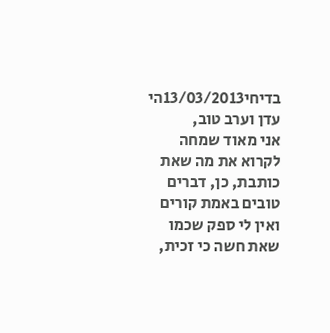בדיחי13/03/2013הי עדן וערב טוב,
אני מאוד שמחה לקרוא את מה שאת כותבת, כן, דברים טובים באמת קורים ואין לי ספק שכמו שאת חשה כי זכית,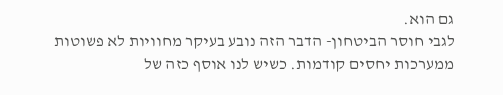גם הוא.
לגבי חוסר הביטחון- הדבר הזה נובע בעיקר מחוויות לא פשוטות ממערכות יחסים קודמות. כשיש לנו אוסף כזה של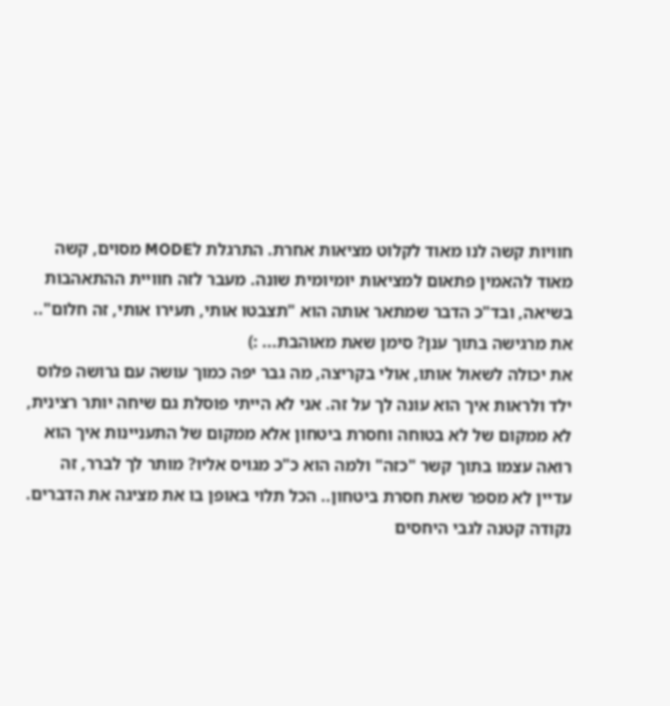חוויות קשה לנו מאוד לקלוט מציאות אחרת. התרגלת לMODE מסוים, קשה מאוד להאמין פתאום למציאות יומיומית שונה. מעבר לזה חוויית ההתאהבות בשיאה, ובד"כ הדבר שמתאר אותה הוא "תצבטו אותי, תעירו אותי, זה חלום".. את מרגישה בתוך ענן? סימן שאת מאוהבת... :)
את יכולה לשאול אותו, אולי בקריצה, מה גבר יפה כמוך עושה עם גרושה פלוס ילד ולראות איך הוא עונה לך על זה. אני לא הייתי פוסלת גם שיחה יותר רצינית, לא ממקום של לא בטוחה וחסרת ביטחון אלא ממקום של התעניינות איך הוא רואה עצמו בתוך קשר "כזה" ולמה הוא כ"כ מגויס אליו? מותר לך לברר, זה עדיין לא מספר שאת חסרת ביטחון.. הכל תלוי באופן בו את מציגה את הדברים.
נקודה קטנה לגבי היחסים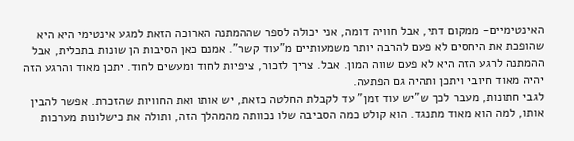האינטימיים- ממקום דתי, אבל חוויה דומה, אני יכולה לספר שההמתנה הארוכה הזאת למגע אינטימי היא היא שהופכת את היחסים לא פעם להרבה יותר משמעותיים מ"עוד קשר". אמנם כאן הסיבות הן שונות בתכלית, אבל ההמתנה לרגע הזה היא לא פעם שווה המון. אבל. צריך לזכור, ציפיות לחוד ומעשים לחוד. יתכן מאוד והרגע הזה יהיה מאוד חיובי ויתכן ותהיה גם הפתעה.
לגבי חתונות, מעבר לכך ש"יש עוד זמן" עד לקבלת החלטה כזאת, יש אותו ואת החוויות שהזכרת. אפשר להבין אותו, למה הוא מאוד מתנגד. הוא קולט כמה הסביבה שלו נכוותה מהמהלך הזה, ותולה את כישלונות מערכות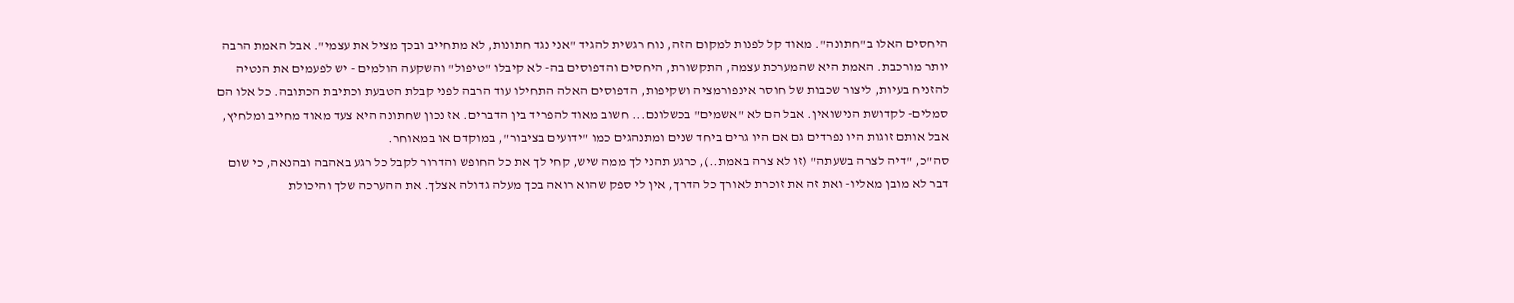היחסים האלו ב"חתונה". מאוד קל לפנות למקום הזה, נוח רגשית להגיד "אני נגד חתונות, לא מתחייב ובכך מציל את עצמי". אבל האמת הרבה יותר מורכבת. האמת היא שהמערכת עצמה, התקשורת, היחסים והדפוסים בה- לא קיבלו "טיפול" והשקעה הולמים - יש לפעמים את הנטיה להזניח בעיות, ליצור שכבות של חוסר אינפורמציה ושקיפות, הדפוסים האלה התחילו עוד הרבה לפני קבלת הטבעת וכתיבת הכתובה. כל אלו הם סמלים- לקדושת הנישואין. אבל הם לא "אשמים" בכשלונם... חשוב מאוד להפריד בין הדברים. אז נכון שחתונה היא צעד מאוד מחייב ומלחיץ, אבל אותם זוגות היו נפרדים גם אם היו גרים ביחד שנים ומתנהגים כמו "ידועים בציבור", במוקדם או במאוחר.
סה"כ, "דיה לצרה בשעתה" (זו לא צרה באמת..), כרגע תהני לך ממה שיש, קחי לך את כל החופש והדרור לקבל כל רגע באהבה ובהנאה, כי שום דבר לא מובן מאליו- ואת זה את זוכרת לאורך כל הדרך, אין לי ספק שהוא רואה בכך מעלה גדולה אצלך. את ההערכה שלך והיכולת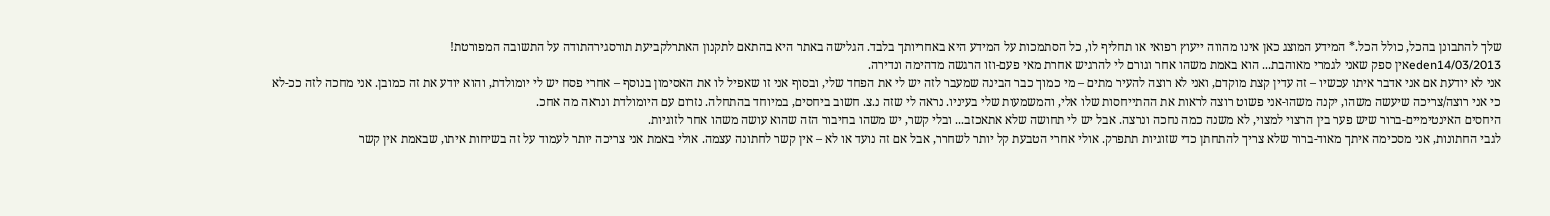שלך להתבונן בהכל, כולל הכל.* המידע המוצג כאן אינו מהווה ייעוץ רפואי או תחליף לו, כל הסתמכות על המידע היא באחריותך בלבד. הגלישה באתר היא בהתאם לתקנון האתרלקביעת תורסגירהתודה על התשובה המפורטת!
eden14/03/2013אין ספק שאני לגמרי מאוהבת... הוא באמת משהו אחר וגורם לי להרגיש אחרת מאי פעם-וזו הרגשה מדהימה ונדירה.
אני לא יודעת אם אני אדבר איתו עכשיו – זה עדין קצת מוקדם, ואני לא רוצה להעיר מתים – מי כמוך כבר הבינה שמעבר לזה יש לי את הפחד שלי, ובסוף אני זו שאפיל לו את האסימון בנוסף – אחרי פסח יש לי יומולדת, והוא יודע את זה כמובן. אני מחכה לזה ככ-לא כי אני רוצה/צריכה שיעשה משהו, יקנה משהו-אני פשוט רוצה לראות את ההתייחסות שלו אלי, והמשמעות שלי בעיניו. נראה לי שזה נ.צ. חשוב ביחסים, במיוחד בהתחלה. נזרום עם היומולדת ונראה מה אחכ.
היחסים האינטימיים-ברור שיש פער בין הרצוי למצוי, לא משנה כמה נחכה ונרצה. אבל יש לי תחושה שלא אתאכזב... ובלי קשר, יש משהו בחיבור הזה שהוא עושה משהו אחר לזוגיות.
לגבי החתונות, אני מסכימה איתך מאוד-ברור שלא צריך להתחתן כדי שזוגיות תתפרק. אולי אחרי הטבעת קל יותר לשחרר, אבל אם זה נועד או לא – אין קשר לחתונה עצמה. אולי באמת אני צריכה יותר לעמוד על זה בשיחות איתו, שבאמת אין קשר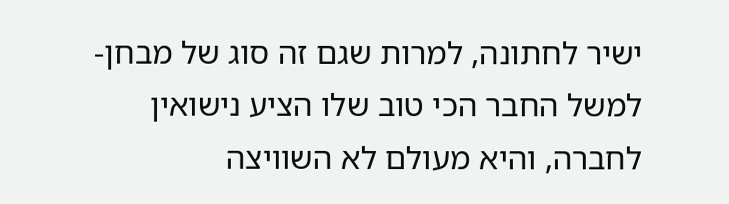ישיר לחתונה, למרות שגם זה סוג של מבחן- למשל החבר הכי טוב שלו הציע נישואין לחברה, והיא מעולם לא השוויצה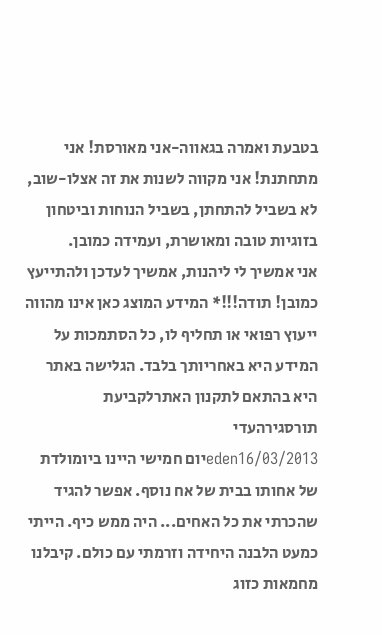בטבעת ואמרה בגאווה-אני מאורסת! אני מתחתנת! אני מקווה לשנות את זה אצלו-שוב, לא בשביל להתחתן, בשביל הנוחות וביטחון בזוגיות טובה ומאושרת, ועמידה כמובן.
אני אמשיך לי ליהנות, אמשיך לעדכן ולהתייעץ כמובן! תודה!!!* המידע המוצג כאן אינו מהווה ייעוץ רפואי או תחליף לו, כל הסתמכות על המידע היא באחריותך בלבד. הגלישה באתר היא בהתאם לתקנון האתרלקביעת תורסגירהעדי
eden16/03/2013יום חמישי היינו ביומולדת של אחותו בבית של אח נוסף. אפשר להגיד שהכרתי את כל האחים... היה ממש כיף. הייתי כמעט הלבנה היחידה וזרמתי עם כולם. קיבלנו מחמאות כזוג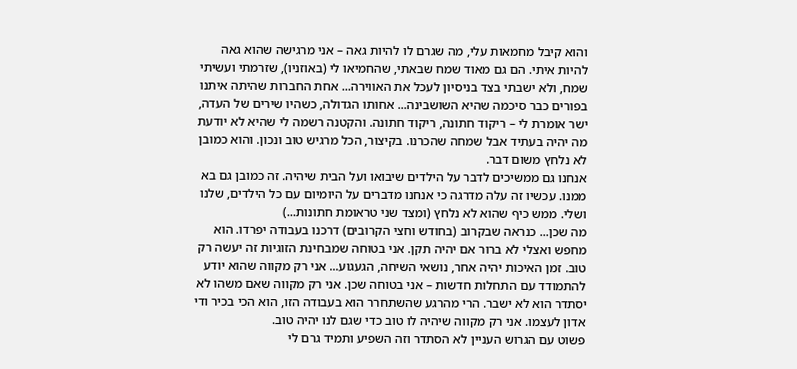והוא קיבל מחמאות עלי, מה שגרם לו להיות גאה – אני מרגישה שהוא גאה להיות איתי. הם גם מאוד שמח שבאתי, שהחמיאו לי (באוזניו), שזרמתי ועשיתי שמח, ולא ישבתי בצד בניסיון לעכל את האווירה... אחת החברות שהיתה איתנו בפורים כבר סיכמה שהיא השושבינה... אחותו הגדולה, כשהיו שירים של העדה, ישר אומרת לי – ריקוד חתונה, ריקוד חתונה. והקטנה רשמה לי שהיא לא יודעת מה יהיה בעתיד אבל שמחה שהכרנו. בקיצור, הכל מרגיש טוב ונכון. והוא כמובן לא נלחץ משום דבר.
אנחנו גם ממשיכים לדבר על הילדים שיבואו ועל הבית שיהיה. זה כמובן גם בא ממנו. עכשיו זה עלה מדרגה כי אנחנו מדברים על היומיום עם כל הילדים, שלנו ושלי. ממש כיף שהוא לא נלחץ (ומצד שני טראומת חתונות...)
מה שכן... כנראה שבקרוב (בחודש וחצי הקרובים) דרכנו בעבודה יפרדו. הוא מחפש ואצלי לא ברור אם יהיה תקן. אני בטוחה שמבחינת הזוגיות זה יעשה רק טוב. זמן האיכות יהיה אחר, נושאי השיחה, הגעגוע... אני רק מקווה שהוא יודע להתמודד עם התחלות חדשות – אני בטוחה שכן. אני רק מקווה שאם משהו לא יסתדר הוא לא ישבר. הרי מהרגע שהשתחרר הוא בעבודה הזו, הוא הכי בכיר ודי אדון לעצמו. אני רק מקווה שיהיה לו טוב כדי שגם לנו יהיה טוב.
פשוט עם הגרוש העניין לא הסתדר וזה השפיע ותמיד גרם לי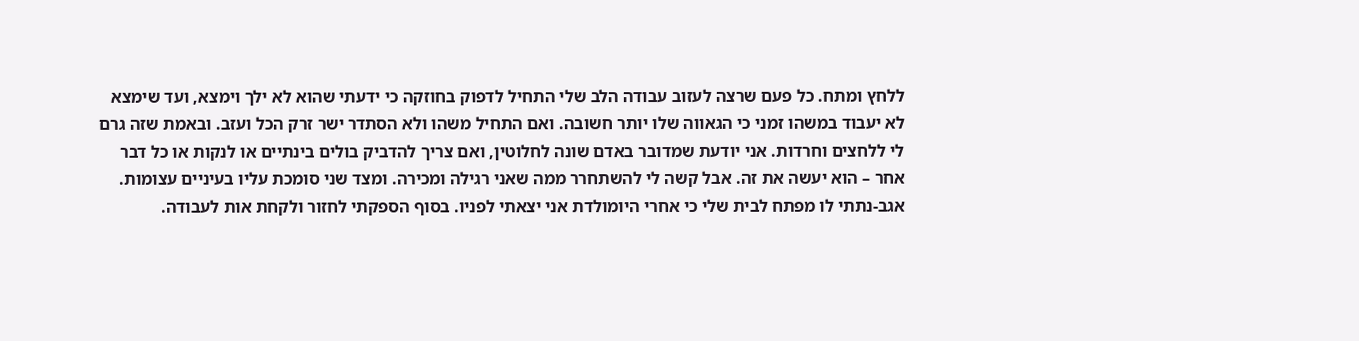ללחץ ומתח. כל פעם שרצה לעזוב עבודה הלב שלי התחיל לדפוק בחוזקה כי ידעתי שהוא לא ילך וימצא, ועד שימצא לא יעבוד במשהו זמני כי הגאווה שלו יותר חשובה. ואם התחיל משהו ולא הסתדר ישר זרק הכל ועזב. ובאמת שזה גרם לי ללחצים וחרדות. אני יודעת שמדובר באדם שונה לחלוטין, ואם צריך להדביק בולים בינתיים או לנקות או כל דבר אחר – הוא יעשה את זה. אבל קשה לי להשתחרר ממה שאני רגילה ומכירה. ומצד שני סומכת עליו בעיניים עצומות.
אגב-נתתי לו מפתח לבית שלי כי אחרי היומולדת אני יצאתי לפניו. בסוף הספקתי לחזור ולקחת אות לעבודה.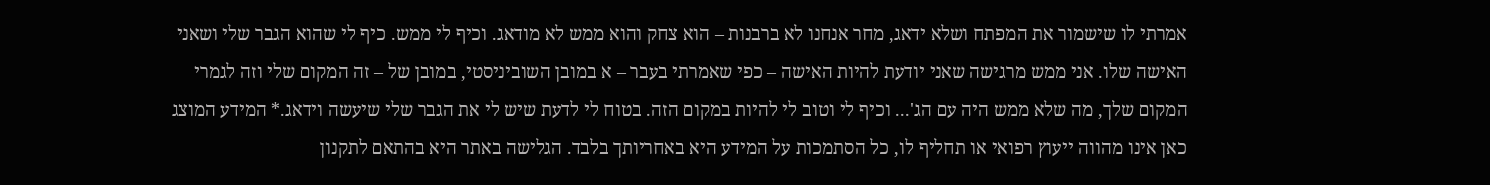אמרתי לו שישמור את המפתח ושלא ידאג, מחר אנחנו לא ברבנות – הוא צחק והוא ממש לא מודאג. וכיף לי ממש. כיף לי שהוא הגבר שלי ושאני האישה שלו. אני ממש מרגישה שאני יודעת להיות האישה – כפי שאמרתי בעבר – א במובן השוביניסטי, במובן של – זה המקום שלי וזה לגמרי המקום שלך, מה שלא ממש היה עם הג'... וכיף לי וטוב לי להיות במקום הזה. בטוח לי לדעת שיש לי את הגבר שלי שיעשה וידאג.* המידע המוצג כאן אינו מהווה ייעוץ רפואי או תחליף לו, כל הסתמכות על המידע היא באחריותך בלבד. הגלישה באתר היא בהתאם לתקנון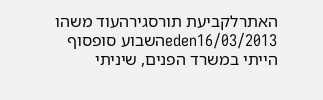האתרלקביעת תורסגירהעוד משהו
eden16/03/2013השבוע סופסוף הייתי במשרד הפנים, שיניתי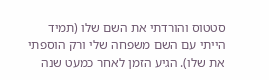סטטוס והורדתי את השם שלו (תמיד הייתי עם השם משפחה שלי ורק הוספתי את שלו). הגיע הזמן לאחר כמעט שנה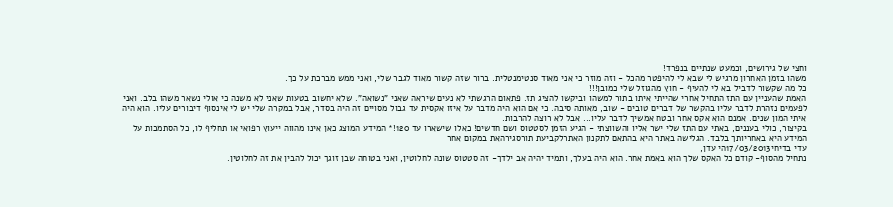וחצי של גירושים, וכמעט שנתיים בנפרד!
משהו בזמן האחרון מרגיש לי שבא לי להיפטר מהכל - וזה מוזר כי אני מאוד סנטימנטלית. ברור שזה קשור מאוד לגבר שלי, ואני ממש מברכת על כך.
כל מה שקשור לדביל בא לי להעיף - חוץ מהגוזל שלי כמובן!!!
האמת שהעניין עם התז התחיל אחרי שהייתי איתו בתור למשהו וביקשו להציג תז. פתאום הרגשתי לא נעים שיראה שאני "נשואה". שלא יחשוב בטעות שאני לא משנה כי אולי נשאר משהו בלב. ואני לפעמים נזהרת לדבר עליו בהקשר של דברים טובים - שוב, מאותה סיבה. כי אם הוא היה מדבר על איזו אקסית עד גבול מסויים זה היה בסדר, אבל במקרה שלי יש לי אינסוף דיבורים עליו. הוא היה איתי המון שנים. אמנם הוא אקס אחר ובטח אמשיך לדבר עליו... אבל לא רוצה להרבות.
בקיצור, כולי בעננים, באתי עם התז שלי ישר אליו והשווצתי - הגיע הזמן לסטטוס ושם חדשים! כאלו שישארו עד 120!* המידע המוצג כאן אינו מהווה ייעוץ רפואי או תחליף לו, כל הסתמכות על המידע היא באחריותך בלבד. הגלישה באתר היא בהתאם לתקנון האתרלקביעת תורסגירהאת במקום אחר
עדי בדיחי17/03/2013הי עדן,
נתחיל מהסוף- קודם כל האקס שלך הוא באמת אחר. הוא היה בעלך, ותמיד יהיה אב ילדך- זה סטטוס שונה לחלוטין, ואני בטוחה שבן זוגך יכול להבין את זה לחלוטין.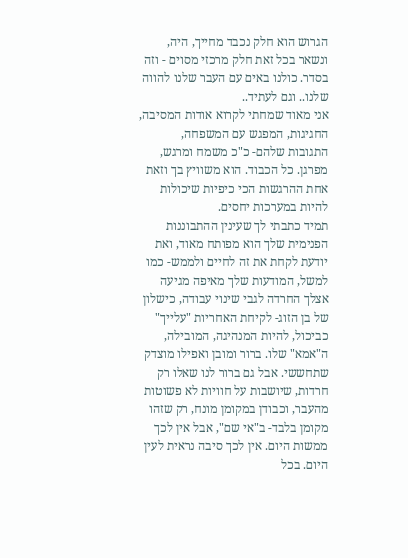הגרוש הוא חלק נכבד מחייך, היה, ונשאר בכל זאת חלק מרכזי מסוים - וזה בסדר. כולנו באים עם העבר שלנו להווה שלנו.. וגם לעתיד..
אני מאוד שמחתי לקרוא אודות המסיבה, החגיגות, המפגש עם המשפחה, התגובות שלהם- כ"כ משמח ומרגש, מפרגן. כל הכבוד. הוא משוויץ בך וזאת אחת ההרגשות הכי כיפיות שיכולות להיות במערכות יחסים.
תמיד כתבתי לך שעינין ההתבוננות הפנימית שלך הוא מפותח מאוד, ואת יודעת לקחת את זה לחיים ולממש- כמו למשל, המודעות שלך מאיפה מגיעה אצלך החרדה לגבי שינוי עבודה, כישלון של בן הזוג- לקיחת האחריות "עלייך" כביכול, להיות המנהיגה, המובילה, ה"אמא" שלו. ברור ומובן ואפילו מוצדק שתחששי. אבל גם ברור לנו שאלו רק חרדות, שיושבות על חוויות לא פשוטות מהעבר, וכבודן במקומן מונח, רק שזהו מקומן בלבד- ב"אי שם", אבל אין לכך ממשות היום. אין לכך סיבה נראית לעין היום. בכל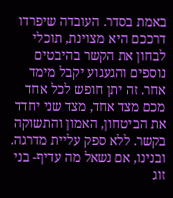באמת בסדר. העובדה שיפרדו דרככם היא מצוינת, תוכלי לבחון את הקשר בהיבטים נוספים והגעגוע יקבל מימד אחר. זה יתן חופש לכל אחד מכם מצד אחד, מצד שני יחדד את הביטחון, האמון והתשוקה בקשר. ללא ספק עליית מדרגה. ובנינו, אם נשאל מה עדיף- בני זוג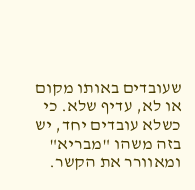שעובדים באותו מקום או לא, עדיף שלא. כי כשלא עובדים יחד, יש בזה משהו "מבריא" ומאוורר את הקשר.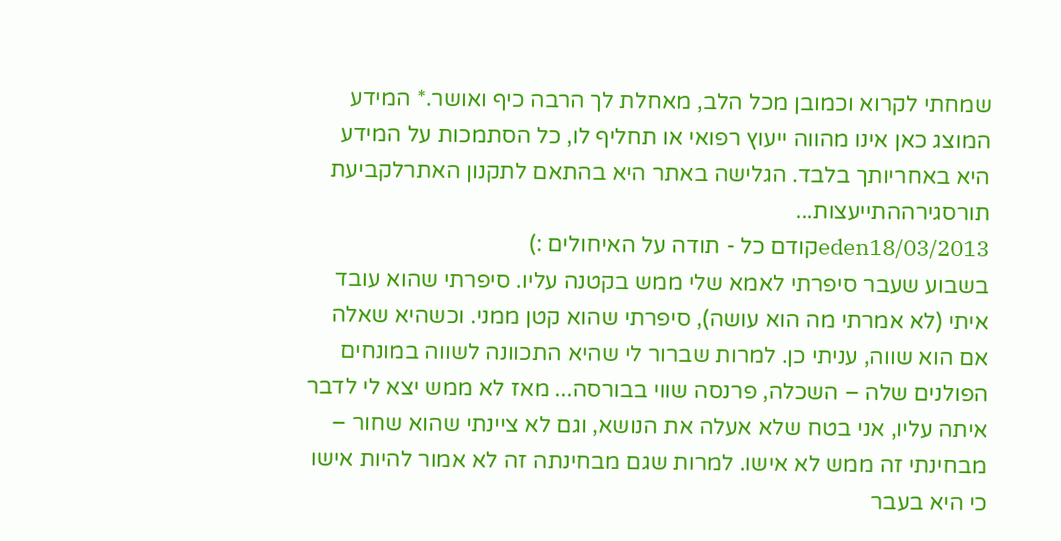שמחתי לקרוא וכמובן מכל הלב, מאחלת לך הרבה כיף ואושר.* המידע המוצג כאן אינו מהווה ייעוץ רפואי או תחליף לו, כל הסתמכות על המידע היא באחריותך בלבד. הגלישה באתר היא בהתאם לתקנון האתרלקביעת תורסגירההתייעצות...
eden18/03/2013קודם כל - תודה על האיחולים :)
בשבוע שעבר סיפרתי לאמא שלי ממש בקטנה עליו. סיפרתי שהוא עובד איתי (לא אמרתי מה הוא עושה), סיפרתי שהוא קטן ממני. וכשהיא שאלה אם הוא שווה, עניתי כן. למרות שברור לי שהיא התכוונה לשווה במונחים הפולנים שלה – השכלה, פרנסה שווי בבורסה... מאז לא ממש יצא לי לדבר איתה עליו, אני בטח שלא אעלה את הנושא, וגם לא ציינתי שהוא שחור – מבחינתי זה ממש לא אישו. למרות שגם מבחינתה זה לא אמור להיות אישו כי היא בעבר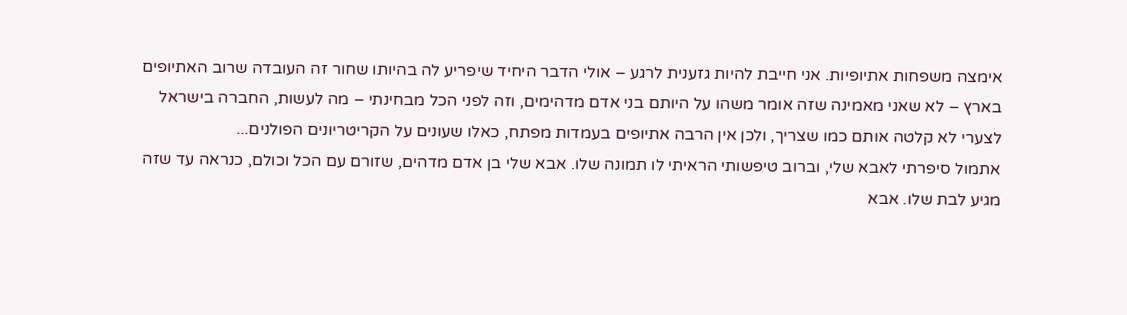אימצה משפחות אתיופיות. אני חייבת להיות גזענית לרגע – אולי הדבר היחיד שיפריע לה בהיותו שחור זה העובדה שרוב האתיופים בארץ – לא שאני מאמינה שזה אומר משהו על היותם בני אדם מדהימים, וזה לפני הכל מבחינתי – מה לעשות, החברה בישראל לצערי לא קלטה אותם כמו שצריך, ולכן אין הרבה אתיופים בעמדות מפתח, כאלו שעונים על הקריטריונים הפולנים...
אתמול סיפרתי לאבא שלי, וברוב טיפשותי הראיתי לו תמונה שלו. אבא שלי בן אדם מדהים, שזורם עם הכל וכולם, כנראה עד שזה מגיע לבת שלו. אבא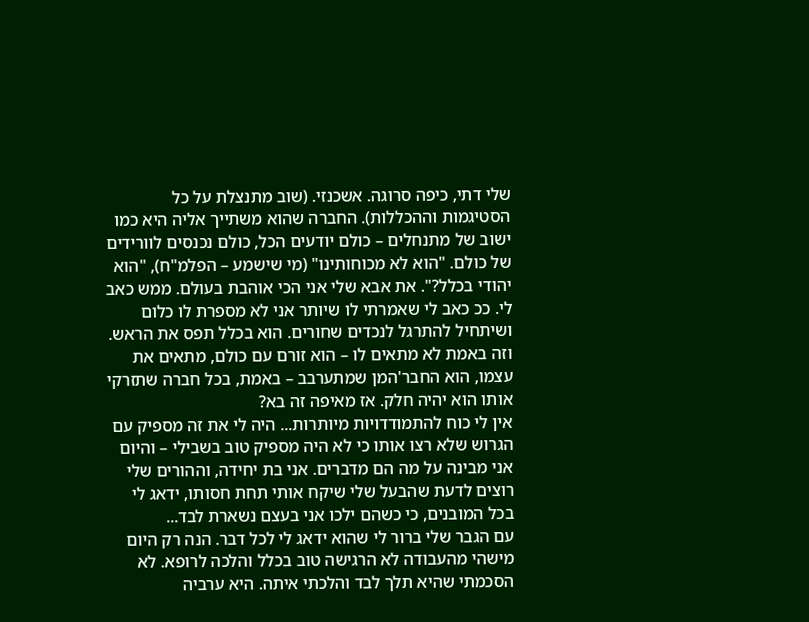שלי דתי, כיפה סרוגה. אשכנזי. (שוב מתנצלת על כל הסטיגמות וההכללות). החברה שהוא משתייך אליה היא כמו ישוב של מתנחלים – כולם יודעים הכל, כולם נכנסים לוורידים של כולם. "הוא לא מכוחותינו" (מי שישמע – הפלמ"ח), "הוא יהודי בכלל?". את אבא שלי אני הכי אוהבת בעולם. ממש כאב לי. ככ כאב לי שאמרתי לו שיותר אני לא מספרת לו כלום ושיתחיל להתרגל לנכדים שחורים. הוא בכלל תפס את הראש. וזה באמת לא מתאים לו – הוא זורם עם כולם, מתאים את עצמו, הוא החבר'המן שמתערבב – באמת, בכל חברה שתזרקי אותו הוא יהיה חלק. אז מאיפה זה בא?
אין לי כוח להתמודדויות מיותרות... היה לי את זה מספיק עם הגרוש שלא רצו אותו כי לא היה מספיק טוב בשבילי – והיום אני מבינה על מה הם מדברים. אני בת יחידה, וההורים שלי רוצים לדעת שהבעל שלי שיקח אותי תחת חסותו, ידאג לי בכל המובנים, כי כשהם ילכו אני בעצם נשארת לבד...
עם הגבר שלי ברור לי שהוא ידאג לי לכל דבר. הנה רק היום מישהי מהעבודה לא הרגישה טוב בכלל והלכה לרופא. לא הסכמתי שהיא תלך לבד והלכתי איתה. היא ערביה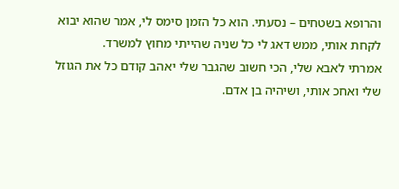והרופא בשטחים – נסעתי. הוא כל הזמן סימס לי, אמר שהוא יבוא לקחת אותי, ממש דאג לי כל שניה שהייתי מחוץ למשרד.
אמרתי לאבא שלי, הכי חשוב שהגבר שלי יאהב קודם כל את הגוזל שלי ואחכ אותי, ושיהיה בן אדם.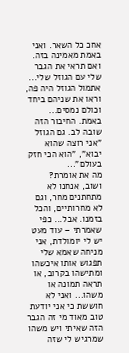אחכ כל השאר. ואני באמת מאמינה בזה. ואם תראי את הגבר שלי עם הגוזל שלי... אתמול הגוזל היה פה, וראו את שניהם ביחד וכולם נמסים... באמת. החיבור הזה שובה לב. גם הגוזל "אני רוצה שהוא יבוא", "הוא הכי חזק בעולם"...
מה את אומרת?
ושוב, אנחנו לא מתחתנים מחר, וגם לא מחרותיים, והכל בזמנו. אבל... כפי שאמרתי – עוד מעט יש לי יומולדת, אני מניחה שאמא שלי תפגוש אותו איכשהו ומתישהו בקרוב, או תראה תמונה או משהו... ואני לא חוששת כי אני יודעת טוב מאוד מי זה הגבר הזה שאיתי ויש משהו שמרגיש לי שזה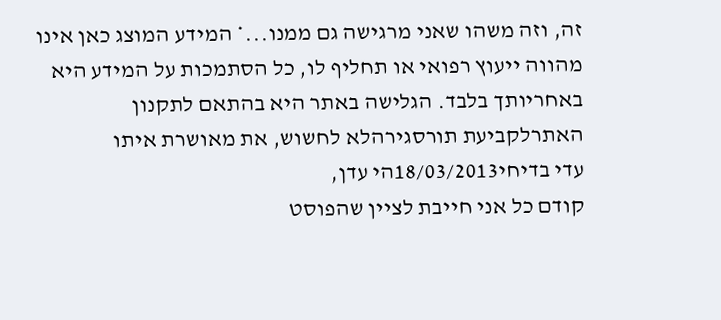זה, וזה משהו שאני מרגישה גם ממנו...* המידע המוצג כאן אינו מהווה ייעוץ רפואי או תחליף לו, כל הסתמכות על המידע היא באחריותך בלבד. הגלישה באתר היא בהתאם לתקנון האתרלקביעת תורסגירהלא לחשוש, את מאושרת איתו
עדי בדיחי18/03/2013הי עדן,
קודם כל אני חייבת לציין שהפוסט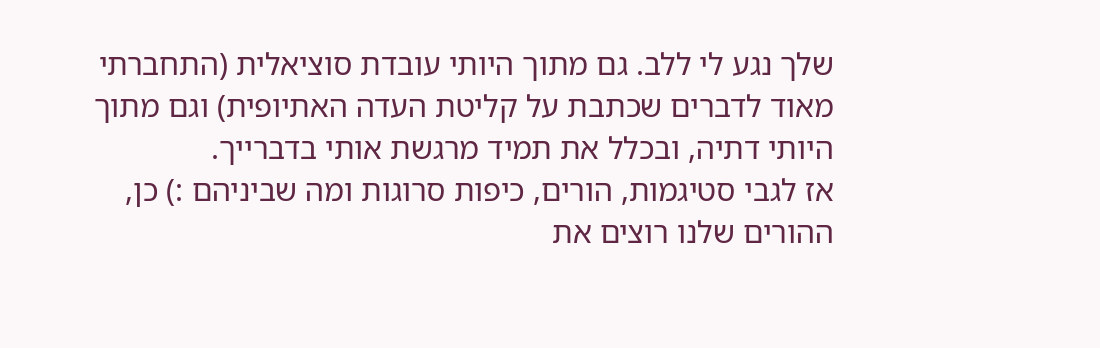שלך נגע לי ללב. גם מתוך היותי עובדת סוציאלית (התחברתי מאוד לדברים שכתבת על קליטת העדה האתיופית) וגם מתוך היותי דתיה, ובכלל את תמיד מרגשת אותי בדברייך.
אז לגבי סטיגמות, הורים, כיפות סרוגות ומה שביניהם :) כן, ההורים שלנו רוצים את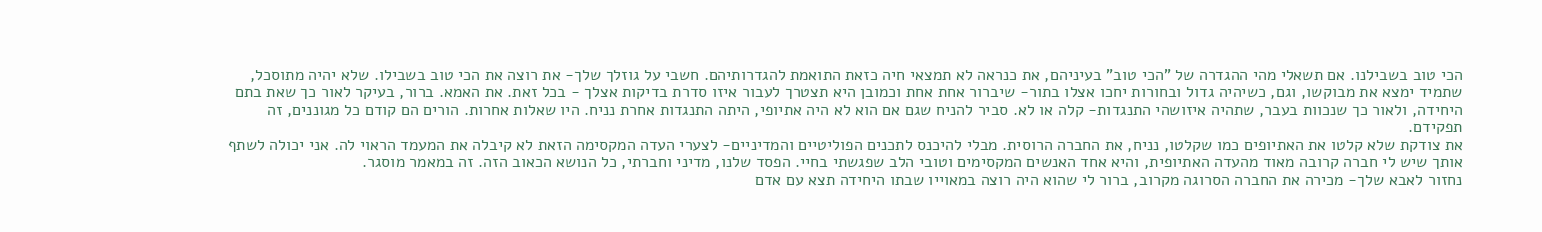הכי טוב בשבילנו. אם תשאלי מהי ההגדרה של "הכי טוב" בעיניהם, את כנראה לא תמצאי חיה כזאת התואמת להגדרותיהם. חשבי על גוזלך שלך- את רוצה את הכי טוב בשבילו. שלא יהיה מתוסכל, שתמיד ימצא את מבוקשו, וגם, כשיהיה גדול ובחורות יחכו אצלו בתור- שיברור אחת אחת וכמובן היא תצטרך לעבור איזו סדרת בדיקות אצלך - בכל זאת. את האמא. ברור, בעיקר לאור כך שאת בתם היחידה, ולאור כך שנכוות בעבר, שתהיה איזושהי התנגדות- קלה או לא. סביר להניח שגם אם הוא לא היה אתיופי, היתה התנגדות אחרת נניח. היו שאלות אחרות. הורים הם קודם כל מגוננים, זה תפקידם.
את צודקת שלא קלטו את האתיופים כמו שקלטו, נניח, את החברה הרוסית. מבלי להיכנס לתכנים הפוליטיים והמדיניים- לצערי העדה המקסימה הזאת לא קיבלה את המעמד הראוי לה. אני יכולה לשתף אותך שיש לי חברה קרובה מאוד מהעדה האתיופית, והיא אחד האנשים המקסימים וטובי הלב שפגשתי בחיי. הפסד שלנו, מדיני וחברתי, כל הנושא הכאוב הזה. זה במאמר מוסגר.
נחזור לאבא שלך- מכירה את החברה הסרוגה מקרוב, ברור לי שהוא היה רוצה במאוייו שבתו היחידה תצא עם אדם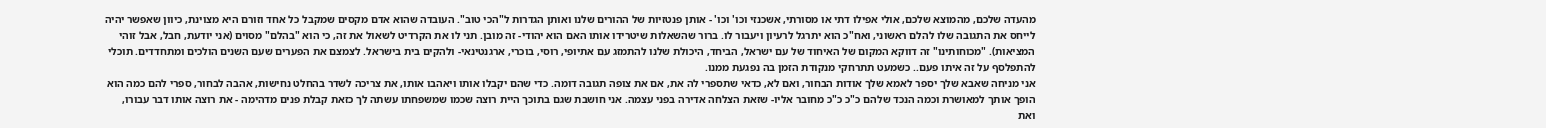מהעדה שלכם, מהמוצא שלכם, אולי אפילו דתי או מסורתי, אשכנזי וכו' וכו' - אותן פנטזיות של ההורים שלנו ואותן הגדרות ל"הכי טוב". העובדה שהוא אדם מקסים שמקבל כל אחד וזורם היא מצוינת, כיוון שאפשר יהיה לייחס את התגובה שלו להלם ראשוני, ואח"כ הוא יתרגל לרעיון ויעבור לו. ברור שהשאלות שיטרידו אותו האם הוא יהודי- זה מובן. תני לו את הקרדיט לשאול את זה, כי הוא "בהלם" מסוים (אני יודעת, חבל, אבל זוהי המציאות). "מכוחותינו" זה דווקא המקום של האיחוד של עם ישראל, הביחד, היכולת שלנו להתמזג עם אתיופי, רוסי, בוכרי, ארגנטינאי- ולהקים בית בישראל. לצמצם את הפערים שעם השנים הולכים ומתחדדים. תוכלי להתפלסף על זה איתו פעם.. כשמעט תתרחקי מנקודת הזמן בה נפגעת ממנו.
אני מניחה שאבא שלך יספר לאמא שלך אודות הבחור, ואם לא, כדאי שתספרי לה את, אם את צופה תגובה דומה. כדי שהם יקבלו אותו ויאהבו אותו, את צריכה לשדר בהחלט נחישות, אהבה לבחור, ספרי להם כמה הוא הופך אותך למאושרת וכמה הנכד שלהם כ"כ כ"כ מחובר אליו- שזאת הצלחה אדירה בפני עצמה. אני חושבת שגם בתוכך היית רוצה שכמו שמשפחתו עשתה לך כזאת קבלת פנים מדהימה - את רוצה אותו דבר עבורו, ואת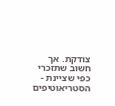צודקת. אך חשוב שתזכרי כפי שציינת - הסטריאוטיפים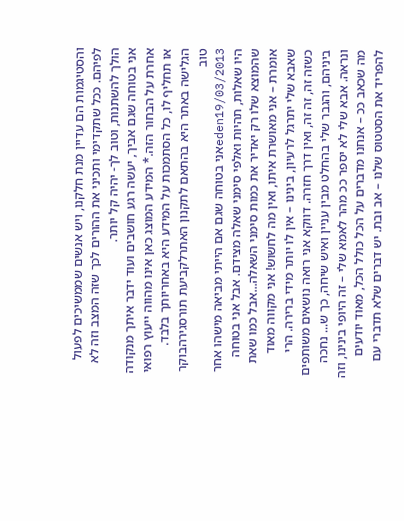והסטיגמות הם עדיין מנת חלקנו, ויש אנשים שממשיכים לפעול לפיהם. ככל שתקדימי ותכיני את ההורים לכך שזה המצב וזה לא הולך להשתנות, וטוב לך- יהיה קל יותר.
אני בטוחה שגם אביך, יעשה רגע חושבים ועוד ידבר איתך מנקודה אחרת על הבחור הזה.* המידע המוצג כאן אינו מהווה ייעוץ רפואי או תחליף לו, כל הסתמכות על המידע היא באחריותך בלבד. הגלישה באתר היא בהתאם לתקנון האתרלקביעת תורסגירהבוקר טוב
eden19/03/2013אני בטוחה שגם אם הייתי מביאה מישהו אחר היו שאלות, תהיות ואלפי סימני שאלה מצידם. אבל אני בטוחה שהמוצא שלו רק יאדיר את כמות סימני השאלה...אבל כמו שאת אומרת – אני מאושרת איתו, ואין מה לחשוש! אני מקווה מאוד שאבא שלי יתרגל לרעיון, בינינו – אין לו יותר מידי ברירה. הרי כשזה זה, זה זה, ואין דרך חזרה. דווקא אני רואה נושאים משותפים ביניהם, והגבר שלי בהחלט מבין עניין ואיש שיחה, כך ש... נחכה ונראה. אבא שלי לא יספר ככ מהר לאמא שלי – זה היופי בינינו, וזה מה שכאב ככ – אנחנו מדברים על הכל כולל הכל, מאוד יודעים להפריד את הסטטוס שלנו – אב ובת. יש דברים שלא תדברי עם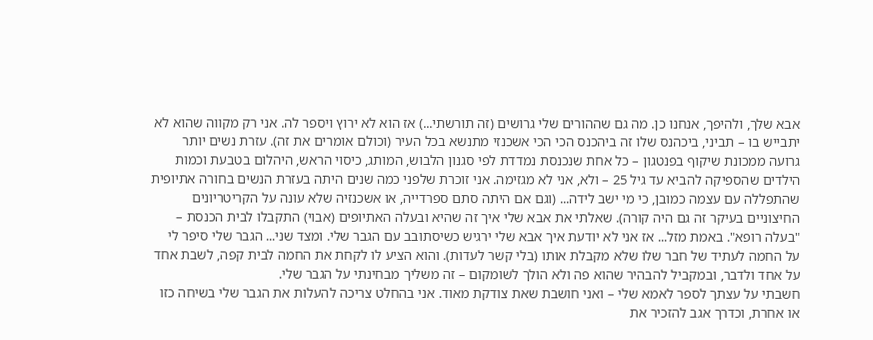אבא שלך, ולהיפך, אנחנו כן. מה גם שההורים שלי גרושים (זה תורשתי...) אז הוא לא ירוץ ויספר לה. אני רק מקווה שהוא לא יתבייש בו – תביני, ביכהנס שלו זה ביהכנס הכי הכי אשכנזי מתנשא בכל העיר (וכולם אומרים את זה). עזרת נשים יותר גרועה ממכונת שיקוף בפנטגון – כל אחת שנכנסת נמדדת לפי סגנון הלבוש, המותג, כיסוי הראש, היהלום בטבעת וכמות הילדים שהספיקה להביא עד גיל 25 – ולא, אני לא מגזימה. אני זוכרת שלפני כמה שנים היתה בעזרת הנשים בחורה אתיופית שהתפללה עם עצמה כמובן, כי מי ישב לידה... (וגם אם היתה סתם ספרדייה, או אשכנזיה שלא עונה על הקריטריונים החיצוניים בעיקר זה גם היה קורה). שאלתי את אבא שלי איך זה שהיא ובעלה האתיופים (אבוי) התקבלו לבית הכנסת – "בעלה רופא". באמת מזל... אז אני לא יודעת איך אבא שלי ירגיש כשיסתובב עם הגבר שלי. ומצד שני... הגבר שלי סיפר לי על החמה לעתיד של חבר שלו שלא מקבלת אותו (בלי קשר לעדות). והוא הציע לו לקחת את החמה לבית קפה, לשבת אחד על אחד ולדבר, ובמקביל להבהיר שהוא פה ולא הולך לשומקום – זה משליך מבחינתי על הגבר שלי.
חשבתי על עצתך לספר לאמא שלי – ואני חושבת שאת צודקת מאוד. אני בהחלט צריכה להעלות את הגבר שלי בשיחה כזו או אחרת, וכדרך אגב להזכיר את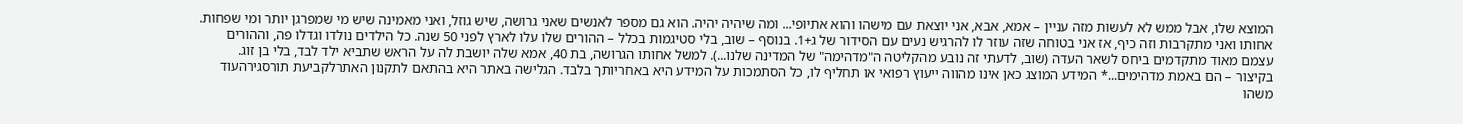המוצא שלו, אבל ממש לא לעשות מזה עניין – אמא, אבא, אני יוצאת עם מישהו והוא אתיופי... ומה שיהיה יהיה. הוא גם מספר לאנשים שאני גרושה, שיש גוזל, ואני מאמינה שיש מי שמפרגן יותר ומי שפחות. אחותו ואני מתקרבות וזה כיף, אז אני בטוחה שזה עוזר לו להרגיש נעים עם הסידור של ג+1. בנוסף – שוב, בלי סטיגמות בכלל – ההורים שלו עלו לארץ לפני 50 שנה. כל הילדים נולדו וגדלו פה, וההורים עצמם מאוד מתקדמים ביחס לשאר העדה (שוב, לדעתי זה נובע מהקליטה ה"מדהימה" של המדינה שלנו...). למשל אחותו הגרושה, בת 40, אמא שלה יושבת לה על הראש שתביא ילד לבד, בלי בן זוג. בקיצור – הם באמת מדהימים...* המידע המוצג כאן אינו מהווה ייעוץ רפואי או תחליף לו, כל הסתמכות על המידע היא באחריותך בלבד. הגלישה באתר היא בהתאם לתקנון האתרלקביעת תורסגירהעוד משהו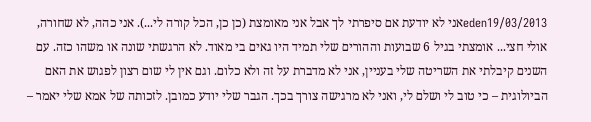eden19/03/2013אני לא יודעת אם סיפרתי לך אבל אני מאומצת (כן כן, הכל קורה לי...). אני כהה, לא שחורה, אולי חצי... אומצתי בגיל 6 שבועות וההורים שלי תמיד היו גאים בי מאוד. לא הרגשתי שונה או משהו כזה. עם השנים קיבלתי את השריטה שלי בעניין, אני לא מדברת על זה ולא כלום. וגם אין לי שום רצון לפגוש את האם הביולוגית – כי טוב לי ושלם לי, ואני לא מרגישה צורך בכך. הגבר שלי יודע כמובן. לזכותה של אמא שלי יאמר –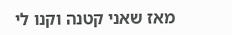מאז שאני קטנה וקנו לי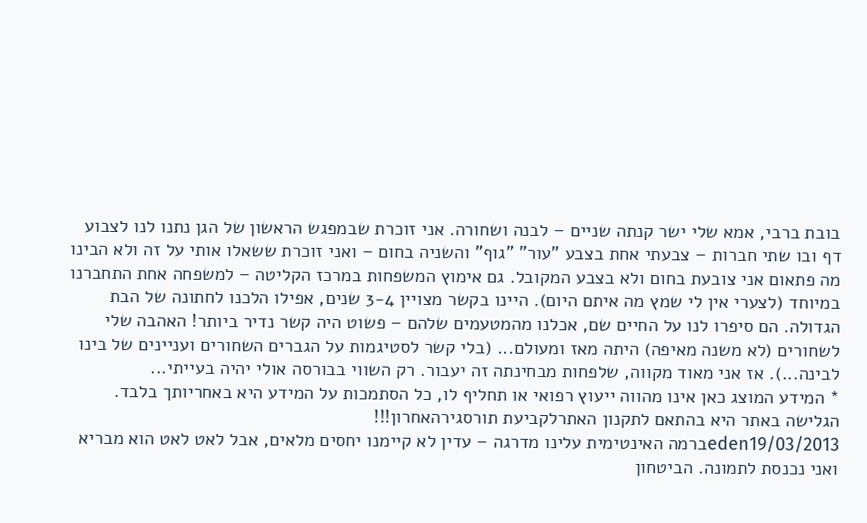בובת ברבי, אמא שלי ישר קנתה שניים – לבנה ושחורה. אני זוכרת שבמפגש הראשון של הגן נתנו לנו לצבוע דף ובו שתי חברות – צבעתי אחת בצבע "עור" "גוף" והשניה בחום – ואני זוכרת ששאלו אותי על זה ולא הבינו מה פתאום אני צובעת בחום ולא בצבע המקובל. גם אימוץ המשפחות במרכז הקליטה – למשפחה אחת התחברנו במיוחד (לצערי אין לי שמץ מה איתם היום). היינו בקשר מצויין 3-4 שנים, אפילו הלכנו לחתונה של הבת הגדולה. הם סיפרו לנו על החיים שם, אכלנו מהמטעמים שלהם – פשוט היה קשר נדיר ביותר! האהבה שלי לשחורים (לא משנה מאיפה) היתה מאז ומעולם... (בלי קשר לסטיגמות על הגברים השחורים ועניינים של בינו לבינה...). אז אני מאוד מקווה, שלפחות מבחינתה זה יעבור. רק השווי בבורסה אולי יהיה בעייתי...
* המידע המוצג כאן אינו מהווה ייעוץ רפואי או תחליף לו, כל הסתמכות על המידע היא באחריותך בלבד. הגלישה באתר היא בהתאם לתקנון האתרלקביעת תורסגירהאחרון!!!
eden19/03/2013ברמה האינטימית עלינו מדרגה – עדין לא קיימנו יחסים מלאים, אבל לאט לאט הוא מבריא ואני נכנסת לתמונה. הביטחון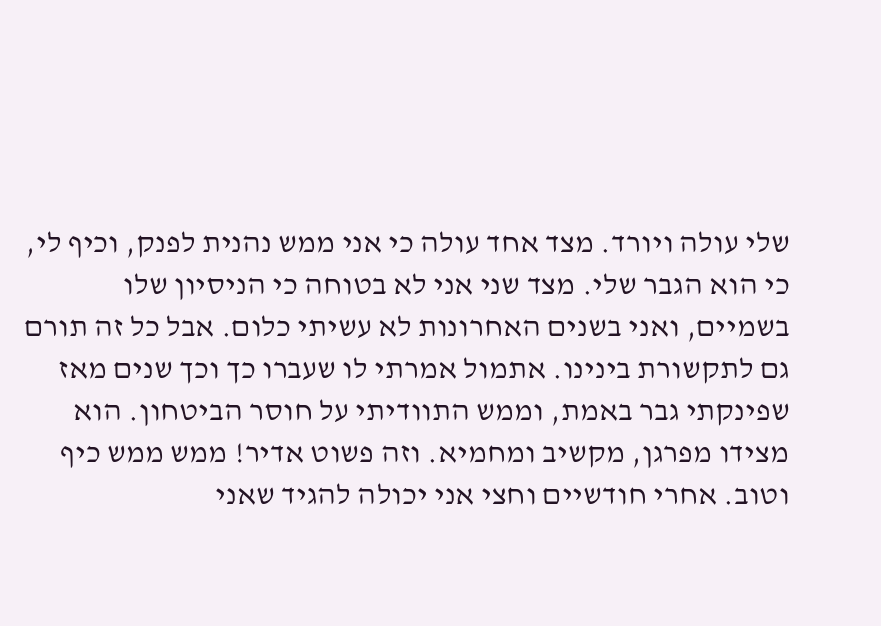שלי עולה ויורד. מצד אחד עולה כי אני ממש נהנית לפנק, וכיף לי, כי הוא הגבר שלי. מצד שני אני לא בטוחה כי הניסיון שלו בשמיים, ואני בשנים האחרונות לא עשיתי כלום. אבל כל זה תורם גם לתקשורת בינינו. אתמול אמרתי לו שעברו כך וכך שנים מאז שפינקתי גבר באמת, וממש התוודיתי על חוסר הביטחון. הוא מצידו מפרגן, מקשיב ומחמיא. וזה פשוט אדיר! ממש ממש כיף וטוב. אחרי חודשיים וחצי אני יכולה להגיד שאני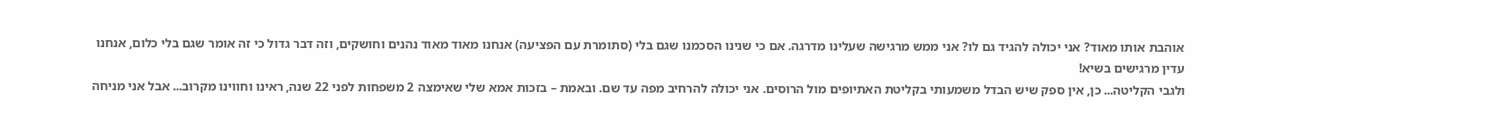אוהבת אותו מאוד? אני יכולה להגיד גם לו? אני ממש מרגישה שעלינו מדרגה. אם כי שנינו הסכמנו שגם בלי (סתומרת עם הפציעה) אנחנו מאוד מאוד נהנים וחושקים, וזה דבר גדול כי זה אומר שגם בלי כלום, אנחנו עדין מרגישים בשיא!
ולגבי הקליטה... כן, אין ספק שיש הבדל משמעותי בקליטת האתיופים מול הרוסים. אני יכולה להרחיב מפה עד שם. ובאמת – בזכות אמא שלי שאימצה 2 משפחות לפני 22 שנה, ראינו וחווינו מקרוב... אבל אני מניחה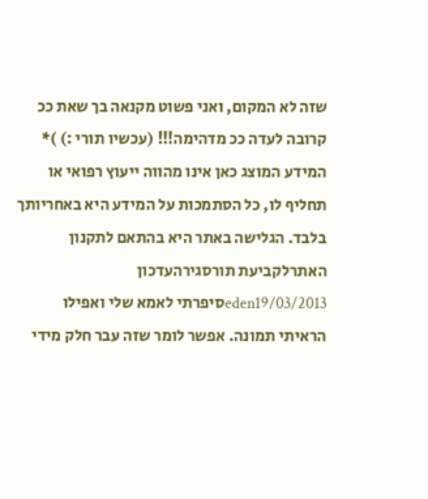שזה לא המקום, ואני פשוט מקנאה בך שאת ככ קרובה לעדה ככ מדהימה!!! (עכשיו תורי :) )* המידע המוצג כאן אינו מהווה ייעוץ רפואי או תחליף לו, כל הסתמכות על המידע היא באחריותך בלבד. הגלישה באתר היא בהתאם לתקנון האתרלקביעת תורסגירהעדכון
eden19/03/2013סיפרתי לאמא שלי ואפילו הראיתי תמונה. אפשר לומר שזה עבר חלק מידי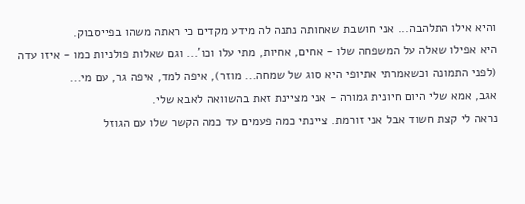והיא אילו התלהבה... אני חושבת שאחותה נתנה לה מידע מקדים כי ראתה משהו בפייסבוק.
היא אפילו שאלה על המשפחה שלו - אחים, אחיות, מתי עלו וכו'... וגם שאלות פולניות כמו - איזו עדה (לפני התמונה וכשאמרתי אתיופי היא סוג של שמחה... מוזר), איפה למד, איפה גר, עם מי...
אגב, אמא שלי היום חיונית גמורה - אני מציינת זאת בהשוואה לאבא שלי.
נראה לי קצת חשוד אבל אני זורמת. ציינתי כמה פעמים עד כמה הקשר שלו עם הגוזל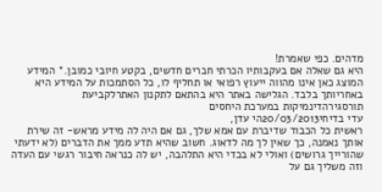מדהים. כפי שאמרת!
היא גם שאלה אם בעקבותיו הכרתי חברים חדשים, בקטע חיובי כמובן.* המידע המוצג כאן אינו מהווה ייעוץ רפואי או תחליף לו, כל הסתמכות על המידע היא באחריותך בלבד. הגלישה באתר היא בהתאם לתקנון האתרלקביעת תורסגירהדינמיקות במערכת היחסים
עדי בדיחי20/03/2013הי עדן,
ראשית כל הכבוד שדיברת עם אמא שלך, גם אם היה לה מידע מראש- זה שירת אותך נאמנה, כך שאין לך מה לדאוג. חשוב שהיא תדע ממך את הדברים (לא ידעתי שהורייך גרושים) ואולי לא בכדי היא התלהבה, יש לה כנראה חיבור רגשי עם העדה וזה משליך גם על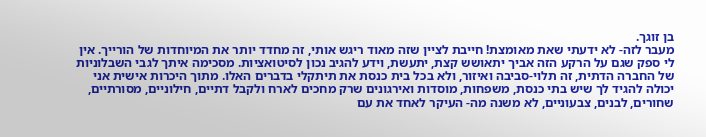בן זוגך.
מעבר לזה- לא ידעתי שאת מאומצת! חייבת לציין שזה מאוד ריגש אותי, זה מחדד יותר את המיוחדות של הורייך. אין לי ספק שגם על הרקע הזה אביך יתאושש קצת, יתעשת, וידע להגיב נכון לסיטואציות. מסכימה איתך לגבי השבלוניות של החברה הדתית, זה תלוי-סביבה ואיזור, ולא בכל בית כנסת את תיתקלי בדברים האלו. מתוך היכרות אישית אני יכולה להגיד לך שיש בתי כנסת, משפחות, מוסדות ואירגונים שרק מחכים לארח ולקבל דתיים, חילוניים, מסורתיים, שחורים, לבנים, צבעוניים, לא משנה מה- העיקר לאחד את עם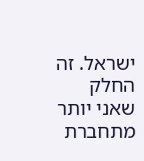ישראל. זה החלק שאני יותר מתחברת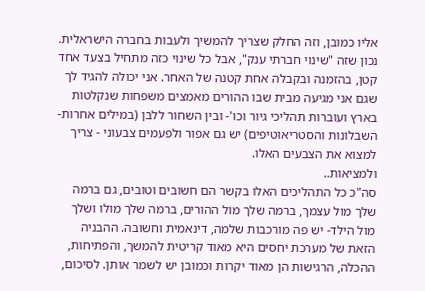אליו כמובן, וזה החלק שצריך להמשיך ולעבות בחברה הישראלית. נכון שזה "שינוי חברתי ענק", אבל כל שינוי כזה מתחיל בצעד אחד קטן, בהזמנה ובקבלה אחת קטנה של האחר. אני יכולה להגיד לך שגם אני מגיעה מבית שבו ההורים מאמצים משפחות שנקלטות בארץ ועוברות תהליכי גיור וכו'- ובין השחור ללבן (במילים אחרות- השבלונות והסטריאוטיפים) יש גם אפור ולפעמים צבעוני - צריך למצוא את הצבעים האלו.
ולמציאות..
סה"כ כל התהליכים האלו בקשר הם חשובים וטובים, גם ברמה שלך מול עצמך, ברמה שלך מול ההורים, ברמה שלך מולו ושלך מול הילד- יש פה מורכבות שלמה, דינאמית וחשובה. ההבניה הזאת של מערכת יחסים היא מאוד קריטית להמשך, והפתיחות, ההכלה, הרגישות הן מאוד יקרות וכמובן יש לשמר אותן. לסיכום,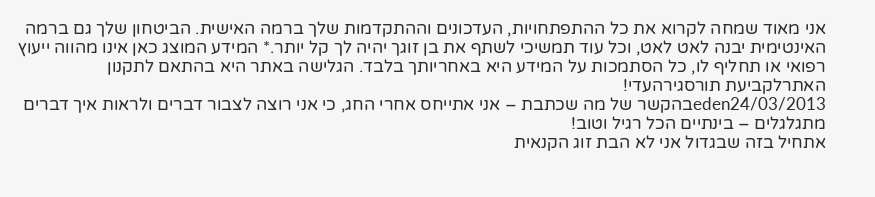אני מאוד שמחה לקרוא את כל ההתפתחויות, העדכונים וההתקדמות שלך ברמה האישית. הביטחון שלך גם ברמה האינטימית יבנה לאט לאט, וכל עוד תמשיכי לשתף את בן זוגך יהיה לך קל יותר.* המידע המוצג כאן אינו מהווה ייעוץ רפואי או תחליף לו, כל הסתמכות על המידע היא באחריותך בלבד. הגלישה באתר היא בהתאם לתקנון האתרלקביעת תורסגירהעדי!
eden24/03/2013בהקשר של מה שכתבת – אני אתייחס אחרי החג, כי אני רוצה לצבור דברים ולראות איך דברים מתגלגלים – בינתיים הכל רגיל וטוב!
אתחיל בזה שבגדול אני לא הבת זוג הקנאית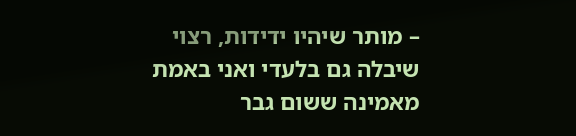– מותר שיהיו ידידות, רצוי שיבלה גם בלעדי ואני באמת מאמינה ששום גבר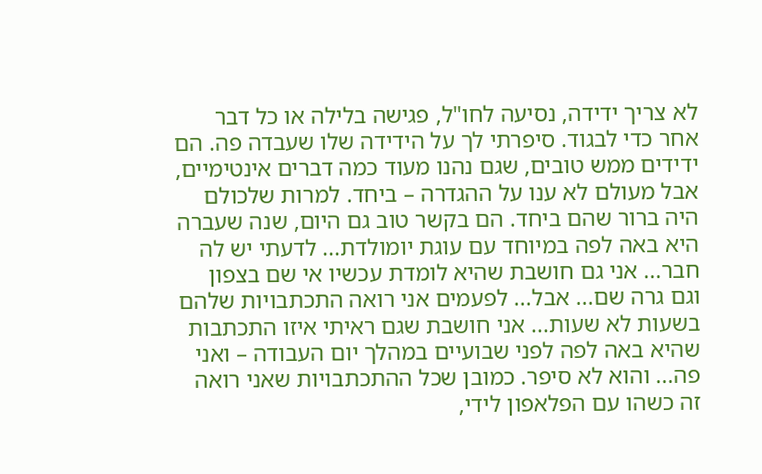לא צריך ידידה, נסיעה לחו"ל, פגישה בלילה או כל דבר אחר כדי לבגוד. סיפרתי לך על הידידה שלו שעבדה פה. הם ידידים ממש טובים, שגם נהנו מעוד כמה דברים אינטימיים, אבל מעולם לא ענו על ההגדרה – ביחד. למרות שלכולם היה ברור שהם ביחד. הם בקשר טוב גם היום, שנה שעברה היא באה לפה במיוחד עם עוגת יומולדת... לדעתי יש לה חבר... אני גם חושבת שהיא לומדת עכשיו אי שם בצפון וגם גרה שם... אבל... לפעמים אני רואה התכתבויות שלהם בשעות לא שעות... אני חושבת שגם ראיתי איזו התכתבות שהיא באה לפה לפני שבועיים במהלך יום העבודה – ואני פה... והוא לא סיפר. כמובן שכל ההתכתבויות שאני רואה זה כשהו עם הפלאפון לידי,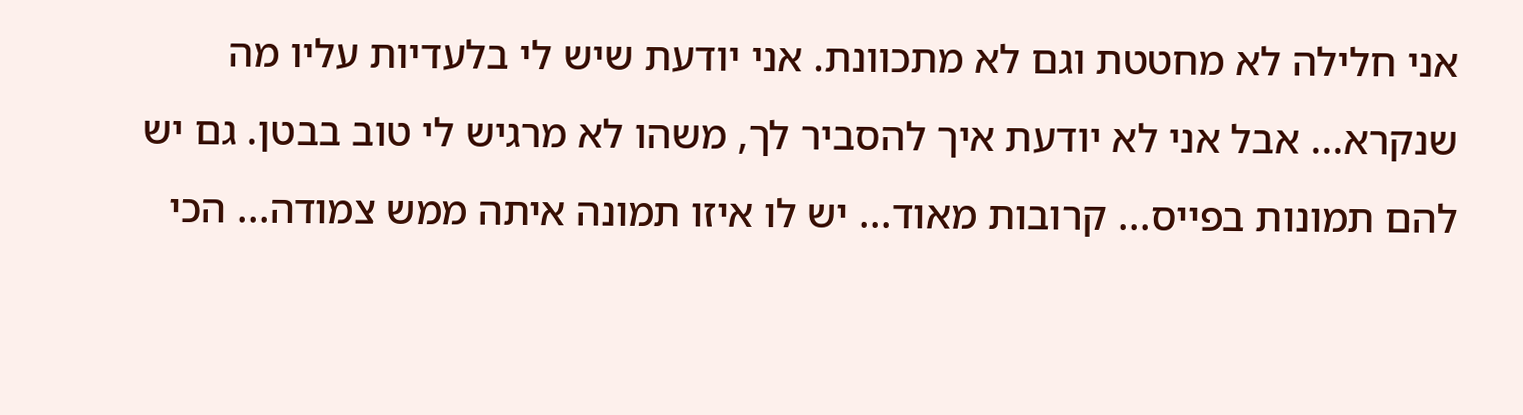אני חלילה לא מחטטת וגם לא מתכוונת. אני יודעת שיש לי בלעדיות עליו מה שנקרא... אבל אני לא יודעת איך להסביר לך, משהו לא מרגיש לי טוב בבטן. גם יש להם תמונות בפייס... קרובות מאוד... יש לו איזו תמונה איתה ממש צמודה... הכי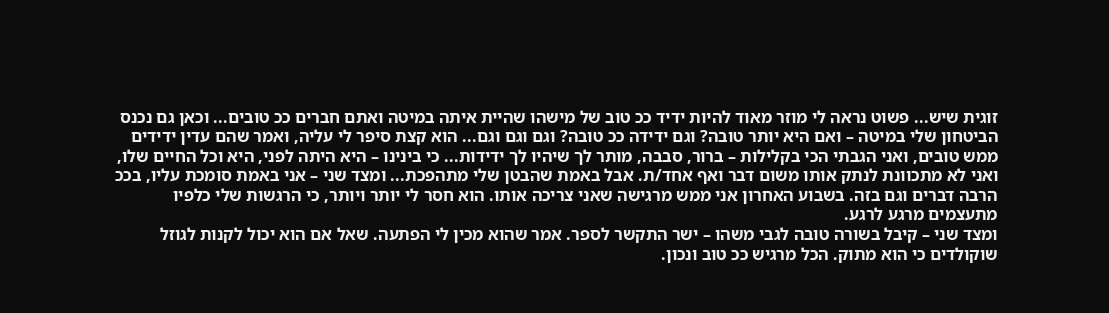זוגית שיש... פשוט נראה לי מוזר מאוד להיות ידיד ככ טוב של מישהו שהיית איתה במיטה ואתם חברים ככ טובים... וכאן גם נכנס הביטחון שלי במיטה – ואם היא יותר טובה? וגם ידידה ככ טובה? וגם וגם וגם... הוא קצת סיפר לי עליה, ואמר שהם עדין ידידים ממש טובים, ואני הגבתי הכי בקלילות – ברור, סבבה, מותר לך שיהיו לך ידידות... כי בינינו – היא היתה לפני, היא וכל החיים שלו, ואני לא מתכוונת לנתק אותו משום דבר ואף אחד/ת. אבל באמת שהבטן שלי מתהפכת... ומצד שני – אני באמת סומכת עליו, בככ הרבה דברים וגם בזה. בשבוע האחרון אני ממש מרגישה שאני צריכה אותו. הוא חסר לי יותר ויותר, כי הרגשות שלי כלפיו מתעצמים מרגע לרגע.
ומצד שני – קיבל בשורה טובה לגבי משהו – ישר התקשר לספר. אמר שהוא מכין לי הפתעה. שאל אם הוא יכול לקנות לגוזל שוקולדים כי הוא מתוק. הכל מרגיש ככ טוב ונכון.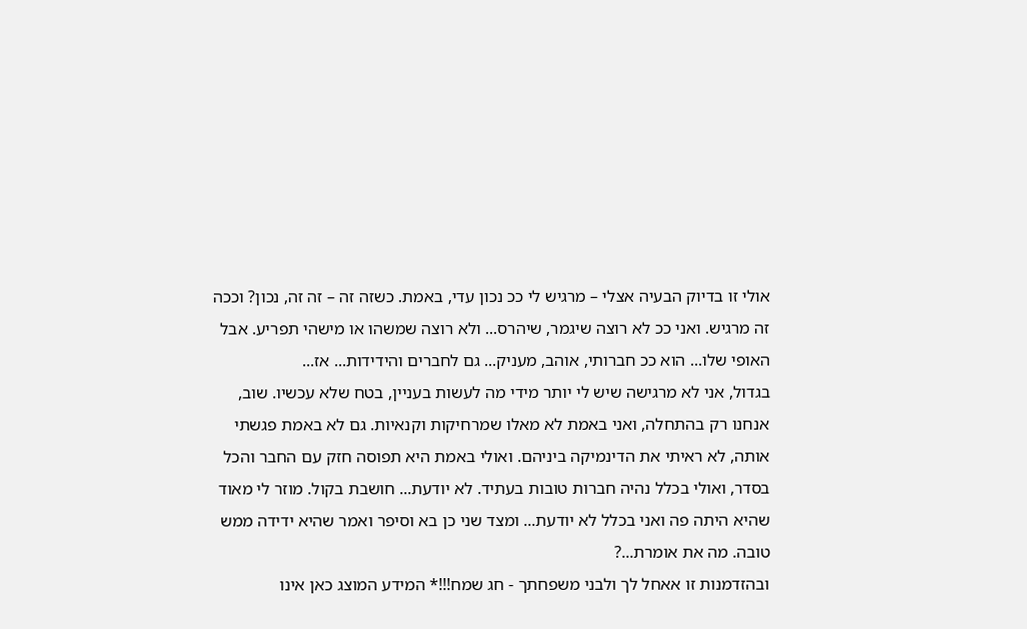אולי זו בדיוק הבעיה אצלי – מרגיש לי ככ נכון עדי, באמת. כשזה זה – זה זה, נכון? וככה זה מרגיש. ואני ככ לא רוצה שיגמר, שיהרס... ולא רוצה שמשהו או מישהי תפריע. אבל האופי שלו... הוא ככ חברותי, אוהב, מעניק... גם לחברים והידידות... אז...
בגדול, אני לא מרגישה שיש לי יותר מידי מה לעשות בעניין, בטח שלא עכשיו. שוב, אנחנו רק בהתחלה, ואני באמת לא מאלו שמרחיקות וקנאיות. גם לא באמת פגשתי אותה, לא ראיתי את הדינמיקה ביניהם. ואולי באמת היא תפוסה חזק עם החבר והכל בסדר, ואולי בכלל נהיה חברות טובות בעתיד. לא יודעת... חושבת בקול. מוזר לי מאוד שהיא היתה פה ואני בכלל לא יודעת... ומצד שני כן בא וסיפר ואמר שהיא ידידה ממש טובה. מה את אומרת...?
ובהזדמנות זו אאחל לך ולבני משפחתך - חג שמח!!!* המידע המוצג כאן אינו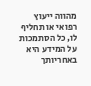מהווה ייעוץ רפואי או תחליף לו, כל הסתמכות על המידע היא באחריותך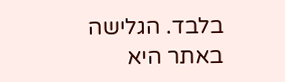בלבד. הגלישה באתר היא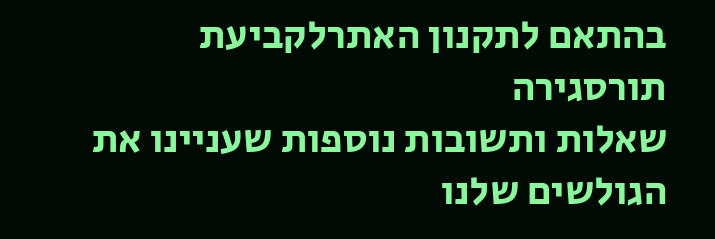בהתאם לתקנון האתרלקביעת תורסגירה
שאלות ותשובות נוספות שעניינו את הגולשים שלנו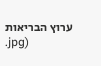ערוץ הבריאות
.jpg)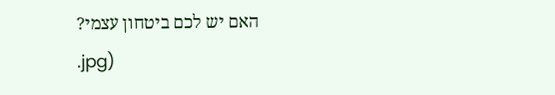האם יש לכם ביטחון עצמי?
.jpg)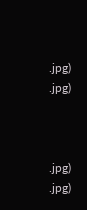.jpg)
.jpg)



.jpg)
.jpg)